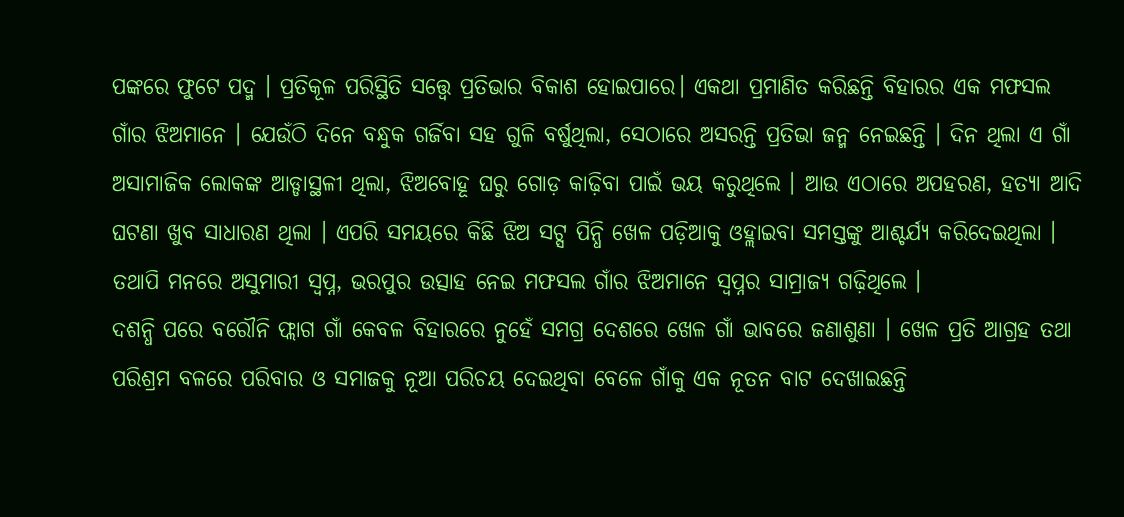ପଙ୍କରେ ଫୁଟେ ପଦ୍ମ । ପ୍ରତିକୂଳ ପରିସ୍ଥିତି ସତ୍ତ୍ୱେ ପ୍ରତିଭାର ବିକାଶ ହୋଇପାରେ। ଏକଥା ପ୍ରମାଣିତ କରିଛନ୍ତି ବିହାରର ଏକ ମଫସଲ ଗାଁର ଝିଅମାନେ । ଯେଉଁଠି ଦିନେ ବନ୍ଧୁକ ଗର୍ଜିବା ସହ ଗୁଳି ବର୍ଷୁଥିଲା, ସେଠାରେ ଅସରନ୍ତି ପ୍ରତିଭା ଜନ୍ମ ନେଇଛନ୍ତି । ଦିନ ଥିଲା ଏ ଗାଁ ଅସାମାଜିକ ଲୋକଙ୍କ ଆଡ୍ଡାସ୍ଥଳୀ ଥିଲା, ଝିଅବୋହୂ ଘରୁ ଗୋଡ଼ କାଢ଼ିବା ପାଇଁ ଭୟ କରୁଥିଲେ । ଆଉ ଏଠାରେ ଅପହରଣ, ହତ୍ୟା ଆଦି ଘଟଣା ଖୁବ ସାଧାରଣ ଥିଲା । ଏପରି ସମୟରେ କିଛି ଝିଅ ସଟ୍ସ ପିନ୍ଧି ଖେଳ ପଡ଼ିଆକୁ ଓହ୍ଲାଇବା ସମସ୍ତଙ୍କୁ ଆଶ୍ଚର୍ଯ୍ୟ କରିଦେଇଥିଲା । ତଥାପି ମନରେ ଅସୁମାରୀ ସ୍ୱପ୍ନ, ଭରପୁର ଉତ୍ସାହ ନେଇ ମଫସଲ ଗାଁର ଝିଅମାନେ ସ୍ୱପ୍ନର ସାମ୍ରାଜ୍ୟ ଗଢ଼ିଥିଲେ ।
ଦଶନ୍ଧି ପରେ ବରୌନି ଫ୍ଲାଗ ଗାଁ କେବଳ ବିହାରରେ ନୁହେଁ ସମଗ୍ର ଦେଶରେ ଖେଳ ଗାଁ ଭାବରେ ଜଣାଶୁଣା । ଖେଳ ପ୍ରତି ଆଗ୍ରହ ତଥା ପରିଶ୍ରମ ବଳରେ ପରିବାର ଓ ସମାଜକୁ ନୂଆ ପରିଚୟ ଦେଇଥିବା ବେଳେ ଗାଁକୁ ଏକ ନୂତନ ବାଟ ଦେଖାଇଛନ୍ତି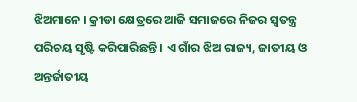ଝିଅମାନେ । କ୍ରୀଡା କ୍ଷେତ୍ରରେ ଆଜି ସମାଜରେ ନିଜର ସ୍ବତନ୍ତ୍ର ପରିଚୟ ସୃଷ୍ଟି କରିପାରିଛନ୍ତି । ଏ ଗାଁର ଝିଅ ରାଜ୍ୟ, ଜାତୀୟ ଓ ଅନ୍ତର୍ଜାତୀୟ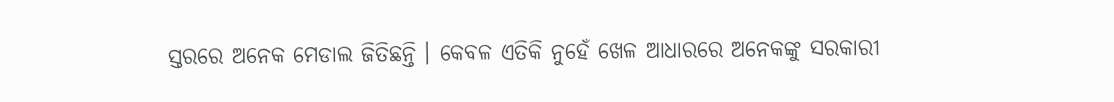ସ୍ତରରେ ଅନେକ ମେଡାଲ ଜିତିଛନ୍ତି । କେବଳ ଏତିକି ନୁହେଁ ଖେଳ ଆଧାରରେ ଅନେକଙ୍କୁ ସରକାରୀ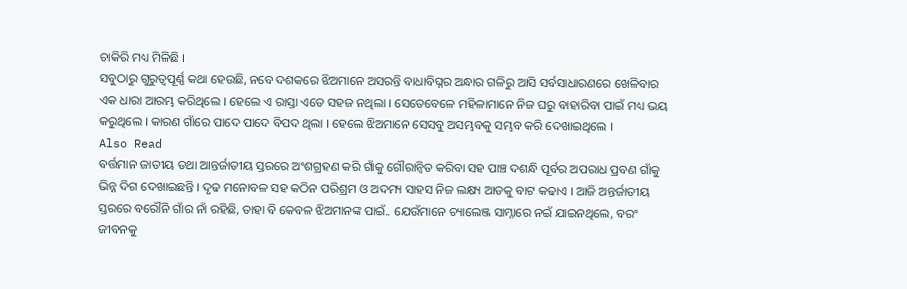ଚାକିରି ମଧ୍ୟ ମିଳିଛି ।
ସବୁଠାରୁ ଗୁରୁତ୍ୱପୂର୍ଣ୍ଣ କଥା ହେଉଛି, ନବେ ଦଶକରେ ଝିଅମାନେ ଅସରନ୍ତି ବାଧାବିଘ୍ନର ଅନ୍ଧାର ଗଳିରୁ ଆସି ସର୍ବସାଧାରଣରେ ଖେଳିବାର ଏକ ଧାରା ଆରମ୍ଭ କରିଥିଲେ । ହେଲେ ଏ ରାସ୍ତା ଏତେ ସହଜ ନଥିଲା । ସେତେବେଳେ ମହିଳାମାନେ ନିଜ ଘରୁ ବାହାରିବା ପାଇଁ ମଧ୍ୟ ଭୟ କରୁଥିଲେ । କାରଣ ଗାଁରେ ପାଦେ ପାଦେ ବିପଦ ଥିଲା । ହେଲେ ଝିଅମାନେ ସେସବୁ ଅସମ୍ଭବକୁ ସମ୍ଭବ କରି ଦେଖାଇଥିଲେ ।
Also Read
ବର୍ତ୍ତମାନ ଜାତୀୟ ତଥା ଆନ୍ତର୍ଜାତୀୟ ସ୍ତରରେ ଅଂଶଗ୍ରହଣ କରି ଗାଁକୁ ଗୌରାନ୍ୱିତ କରିବା ସହ ପାଞ୍ଚ ଦଶନ୍ଧି ପୂର୍ବର ଅପରାଧ ପ୍ରବଣ ଗାଁକୁ ଭିନ୍ନ ଦିଗ ଦେଖାଇଛନ୍ତି । ଦୃଢ ମନୋବଳ ସହ କଠିନ ପରିଶ୍ରମ ଓ ଅଦମ୍ୟ ସାହସ ନିଜ ଲକ୍ଷ୍ୟ ଆଡକୁ ବାଟ କଢାଏ । ଆଜି ଅନ୍ତର୍ଜାତୀୟ ସ୍ତରରେ ବରୌନି ଗାଁର ନାଁ ରହିଛି, ତାହା ବି କେବଳ ଝିଅମାନଙ୍କ ପାଇଁ.. ଯେଉଁମାନେ ଚ୍ୟାଲେଞ୍ଜ ସାମ୍ନାରେ ନଇଁ ଯାଇନଥିଲେ, ବରଂ ଜୀବନକୁ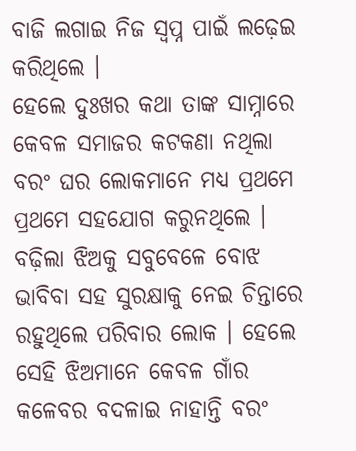ବାଜି ଲଗାଇ ନିଜ ସ୍ୱପ୍ନ ପାଇଁ ଲଢ଼େଇ କରିଥିଲେ ।
ହେଲେ ଦୁଃଖର କଥା ତାଙ୍କ ସାମ୍ନାରେ କେବଳ ସମାଜର କଟକଣା ନଥିଲା ବରଂ ଘର ଲୋକମାନେ ମଧ୍ୟ ପ୍ରଥମେ ପ୍ରଥମେ ସହଯୋଗ କରୁନଥିଲେ । ବଢ଼ିଲା ଝିଅକୁ ସବୁବେଳେ ବୋଝ ଭାବିବା ସହ ସୁରକ୍ଷାକୁ ନେଇ ଚିନ୍ତାରେ ରହୁଥିଲେ ପରିବାର ଲୋକ । ହେଲେ ସେହି ଝିଅମାନେ କେବଳ ଗାଁର କଳେବର ବଦଳାଇ ନାହାନ୍ତି ବରଂ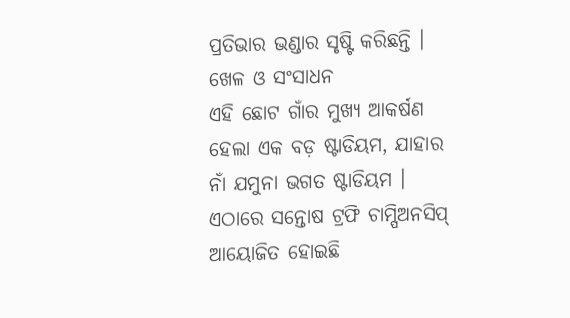ପ୍ରତିଭାର ଭଣ୍ଡାର ସୃଷ୍ଟି କରିଛନ୍ତି ।
ଖେଳ ଓ ସଂସାଧନ
ଏହି ଛୋଟ ଗାଁର ମୁଖ୍ୟ ଆକର୍ଷଣ ହେଲା ଏକ ବଡ଼ ଷ୍ଟାଡିୟମ, ଯାହାର ନାଁ ଯମୁନା ଭଗତ ଷ୍ଟାଡିୟମ । ଏଠାରେ ସନ୍ତୋଷ ଟ୍ରଫି ଚାମ୍ପିଅନସିପ୍ ଆୟୋଜିତ ହୋଇଛି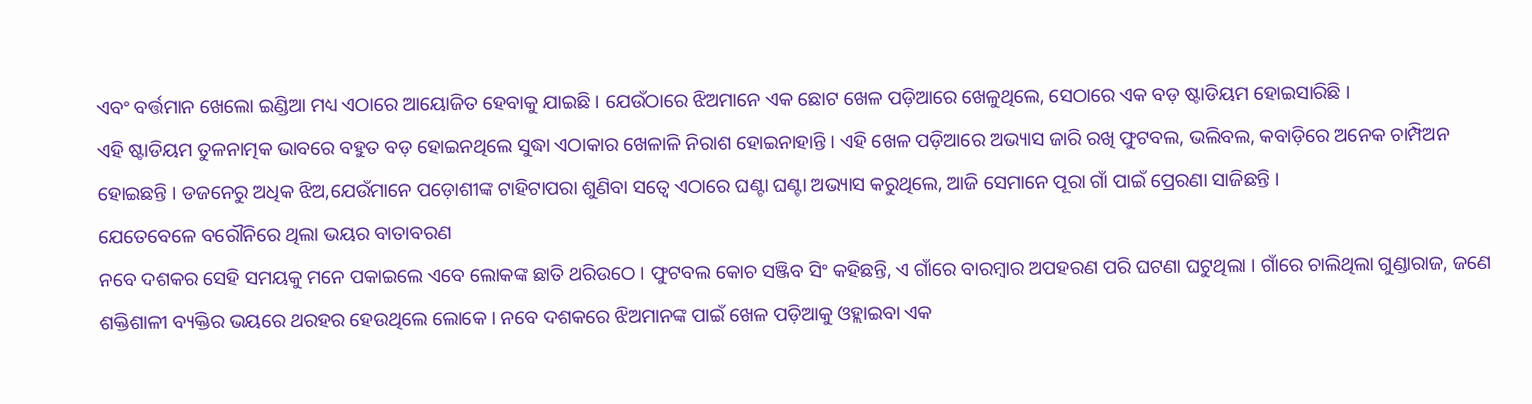ଏବଂ ବର୍ତ୍ତମାନ ଖେଲୋ ଇଣ୍ଡିଆ ମଧ୍ୟ ଏଠାରେ ଆୟୋଜିତ ହେବାକୁ ଯାଇଛି । ଯେଉଁଠାରେ ଝିଅମାନେ ଏକ ଛୋଟ ଖେଳ ପଡ଼ିଆରେ ଖେଳୁଥିଲେ, ସେଠାରେ ଏକ ବଡ଼ ଷ୍ଟାଡିୟମ ହୋଇସାରିଛି ।
ଏହି ଷ୍ଟାଡିୟମ ତୁଳନାତ୍ମକ ଭାବରେ ବହୁତ ବଡ଼ ହୋଇନଥିଲେ ସୁଦ୍ଧା ଏଠାକାର ଖେଳାଳି ନିରାଶ ହୋଇନାହାନ୍ତି । ଏହି ଖେଳ ପଡ଼ିଆରେ ଅଭ୍ୟାସ ଜାରି ରଖି ଫୁଟବଲ, ଭଲିବଲ, କବାଡ଼ିରେ ଅନେକ ଚାମ୍ପିଅନ ହୋଇଛନ୍ତି । ଡଜନେରୁ ଅଧିକ ଝିଅ,ଯେଉଁମାନେ ପଡ଼ୋଶୀଙ୍କ ଟାହିଟାପରା ଶୁଣିବା ସତ୍ୱେ ଏଠାରେ ଘଣ୍ଟା ଘଣ୍ଟା ଅଭ୍ୟାସ କରୁଥିଲେ, ଆଜି ସେମାନେ ପୂରା ଗାଁ ପାଇଁ ପ୍ରେରଣା ସାଜିଛନ୍ତି ।
ଯେତେବେଳେ ବରୌନିରେ ଥିଲା ଭୟର ବାତାବରଣ
ନବେ ଦଶକର ସେହି ସମୟକୁ ମନେ ପକାଇଲେ ଏବେ ଲୋକଙ୍କ ଛାତି ଥରିଉଠେ । ଫୁଟବଲ କୋଚ ସଞ୍ଜିବ ସିଂ କହିଛନ୍ତି, ଏ ଗାଁରେ ବାରମ୍ବାର ଅପହରଣ ପରି ଘଟଣା ଘଟୁଥିଲା । ଗାଁରେ ଚାଲିଥିଲା ଗୁଣ୍ଡାରାଜ, ଜଣେ ଶକ୍ତିଶାଳୀ ବ୍ୟକ୍ତିର ଭୟରେ ଥରହର ହେଉଥିଲେ ଲୋକେ । ନବେ ଦଶକରେ ଝିଅମାନଙ୍କ ପାଇଁ ଖେଳ ପଡ଼ିଆକୁ ଓହ୍ଲାଇବା ଏକ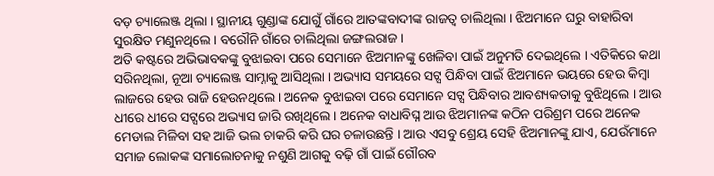ବଡ଼ ଚ୍ୟାଲେଞ୍ଜ ଥିଲା । ସ୍ଥାନୀୟ ଗୁଣ୍ଡାଙ୍କ ଯୋଗୁଁ ଗାଁରେ ଆତଙ୍କବାଦୀଙ୍କ ରାଜତ୍ୱ ଚାଲିଥିଲା । ଝିଅମାନେ ଘରୁ ବାହାରିବା ସୁରକ୍ଷିତ ମଣୁନଥିଲେ । ବରୌନି ଗାଁରେ ଚାଲିଥିଲା ଜଙ୍ଗଲରାଜ ।
ଅତି କଷ୍ଟରେ ଅଭିଭାବକଙ୍କୁ ବୁଝାଇବା ପରେ ସେମାନେ ଝିଅମାନଙ୍କୁ ଖେଳିବା ପାଇଁ ଅନୁମତି ଦେଇଥିଲେ । ଏତିକିରେ କଥା ସରିନଥିଲା, ନୂଆ ଚ୍ୟାଲେଞ୍ଜ ସାମ୍ନାକୁ ଆସିଥିଲା । ଅଭ୍ୟାସ ସମୟରେ ସଟ୍ସ ପିନ୍ଧିବା ପାଇଁ ଝିଅମାନେ ଭୟରେ ହେଉ କିମ୍ବା ଲାଜରେ ହେଉ ରାଜି ହେଉନଥିଲେ । ଅନେକ ବୁଝାଇବା ପରେ ସେମାନେ ସଟ୍ସ ପିନ୍ଧିବାର ଆବଶ୍ୟକତାକୁ ବୁଝିଥିଲେ । ଆଉ ଧୀରେ ଧୀରେ ସଟ୍ସରେ ଅଭ୍ୟାସ ଜାରି ରଖିଥିଲେ । ଅନେକ ବାଧାବିଘ୍ନ ଆଉ ଝିଅମାନଙ୍କ କଠିନ ପରିଶ୍ରମ ପରେ ଅନେକ ମେଡାଲ ମିଳିବା ସହ ଆଜି ଭଲ ଚାକରି କରି ଘର ଚଳାଉଛନ୍ତି । ଆଉ ଏସବୁ ଶ୍ରେୟ ସେହି ଝିଅମାନଙ୍କୁ ଯାଏ, ଯେଉଁମାନେ ସମାଜ ଲୋକଙ୍କ ସମାଲୋଚନାକୁ ନଶୁଣି ଆଗକୁ ବଢ଼ି ଗାଁ ପାଇଁ ଗୌରବ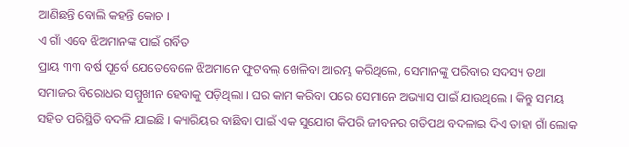ଆଣିଛନ୍ତି ବୋଲି କହନ୍ତି କୋଚ ।
ଏ ଗାଁ ଏବେ ଝିଅମାନଙ୍କ ପାଇଁ ଗର୍ବିତ
ପ୍ରାୟ ୩୩ ବର୍ଷ ପୂର୍ବେ ଯେତେବେଳେ ଝିଅମାନେ ଫୁଟବଲ୍ ଖେଳିବା ଆରମ୍ଭ କରିଥିଲେ, ସେମାନଙ୍କୁ ପରିବାର ସଦସ୍ୟ ତଥା ସମାଜର ବିରୋଧର ସମ୍ମୁଖୀନ ହେବାକୁ ପଡ଼ିଥିଲା । ଘର କାମ କରିବା ପରେ ସେମାନେ ଅଭ୍ୟାସ ପାଇଁ ଯାଉଥିଲେ । କିନ୍ତୁ ସମୟ ସହିତ ପରିସ୍ଥିତି ବଦଳି ଯାଇଛି । କ୍ୟାରିୟର ବାଛିବା ପାଇଁ ଏକ ସୁଯୋଗ କିପରି ଜୀବନର ଗତିପଥ ବଦଳାଇ ଦିଏ ତାହା ଗାଁ ଲୋକ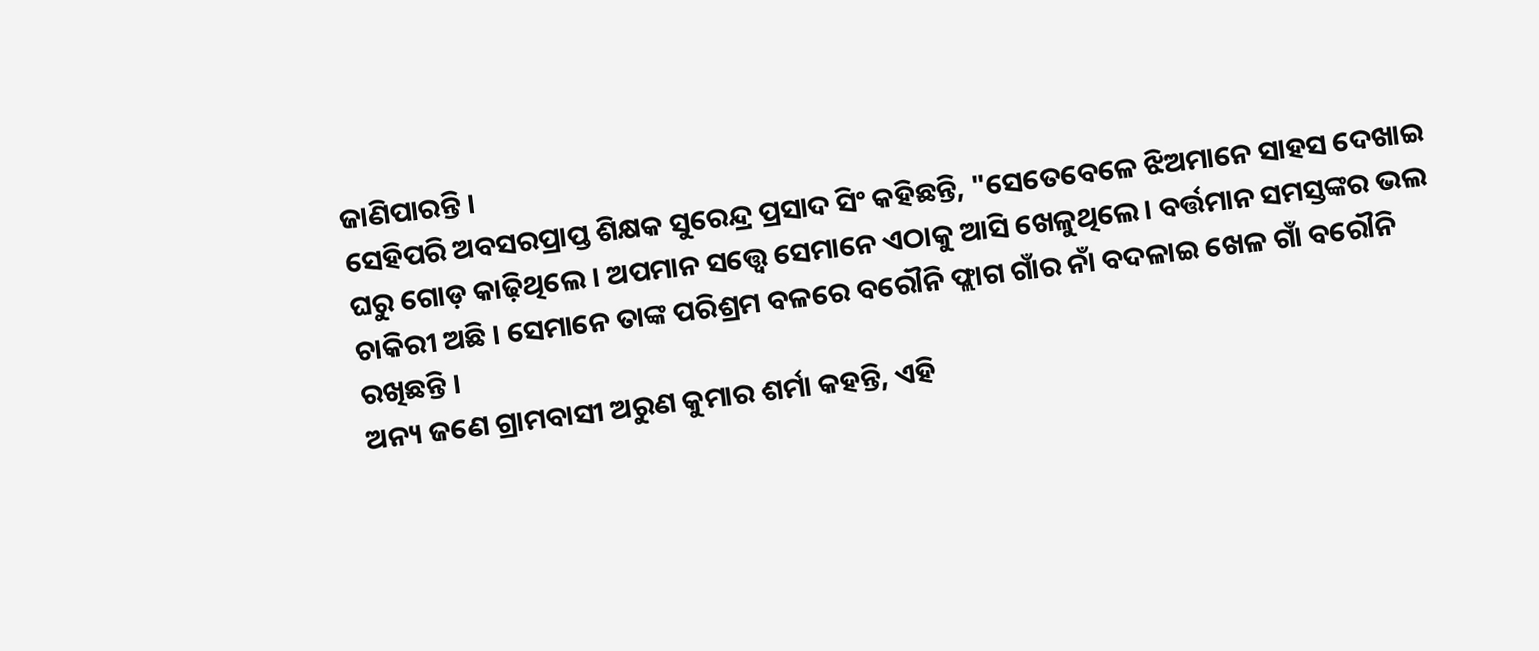ଜାଣିପାରନ୍ତି ।
ସେହିପରି ଅବସରପ୍ରାପ୍ତ ଶିକ୍ଷକ ସୁରେନ୍ଦ୍ର ପ୍ରସାଦ ସିଂ କହିଛନ୍ତି, "ସେତେବେଳେ ଝିଅମାନେ ସାହସ ଦେଖାଇ ଘରୁ ଗୋଡ଼ କାଢ଼ିଥିଲେ । ଅପମାନ ସତ୍ତ୍ୱେ ସେମାନେ ଏଠାକୁ ଆସି ଖେଳୁଥିଲେ। ବର୍ତ୍ତମାନ ସମସ୍ତଙ୍କର ଭଲ ଚାକିରୀ ଅଛି । ସେମାନେ ତାଙ୍କ ପରିଶ୍ରମ ବଳରେ ବରୌନି ଫ୍ଲାଗ ଗାଁର ନାଁ ବଦଳାଇ ଖେଳ ଗାଁ ବରୌନି ରଖିଛନ୍ତି ।
ଅନ୍ୟ ଜଣେ ଗ୍ରାମବାସୀ ଅରୁଣ କୁମାର ଶର୍ମା କହନ୍ତି, ଏହି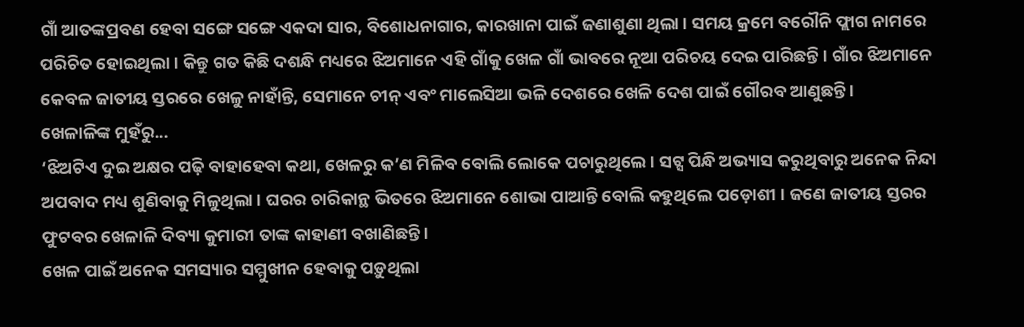ଗାଁ ଆତଙ୍କପ୍ରବଣ ହେବା ସଙ୍ଗେ ସଙ୍ଗେ ଏକଦା ସାର, ବିଶୋଧନାଗାର, କାରଖାନା ପାଇଁ ଜଣାଶୁଣା ଥିଲା । ସମୟ କ୍ରମେ ବରୌନି ଫ୍ଲାଗ ନାମରେ ପରିଚିତ ହୋଇଥିଲା । କିନ୍ତୁ ଗତ କିଛି ଦଶନ୍ଧି ମଧ୍ୟରେ ଝିଅମାନେ ଏହି ଗାଁକୁ ଖେଳ ଗାଁ ଭାବରେ ନୂଆ ପରିଚୟ ଦେଇ ପାରିଛନ୍ତି । ଗାଁର ଝିଅମାନେ କେବଳ ଜାତୀୟ ସ୍ତରରେ ଖେଳୁ ନାହାଁନ୍ତି, ସେମାନେ ଚୀନ୍ ଏବଂ ମାଲେସିଆ ଭଳି ଦେଶରେ ଖେଳି ଦେଶ ପାଇଁ ଗୌରବ ଆଣୁଛନ୍ତି ।
ଖେଳାଳିଙ୍କ ମୁହଁରୁ...
‘ଝିଅଟିଏ ଦୁଇ ଅକ୍ଷର ପଢ଼ି ବାହାହେବା କଥା, ଖେଳରୁ କ’ଣ ମିଳିବ ବୋଲି ଲୋକେ ପଚାରୁଥିଲେ । ସଟ୍ସ ପିନ୍ଧି ଅଭ୍ୟାସ କରୁଥିବାରୁ ଅନେକ ନିନ୍ଦା ଅପବାଦ ମଧ୍ୟ ଶୁଣିବାକୁ ମିଳୁଥିଲା । ଘରର ଚାରିକାନ୍ଥ ଭିତରେ ଝିଅମାନେ ଶୋଭା ପାଆନ୍ତି ବୋଲି କହୁଥିଲେ ପଡ଼ୋଶୀ । ଜଣେ ଜାତୀୟ ସ୍ତରର ଫୁଟବର ଖେଳାଳି ଦିବ୍ୟା କୁମାରୀ ତାଙ୍କ କାହାଣୀ ବଖାଣିଛନ୍ତି ।
ଖେଳ ପାଇଁ ଅନେକ ସମସ୍ୟାର ସମ୍ମୁଖୀନ ହେବାକୁ ପଡ଼ୁଥିଲା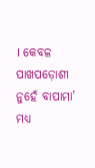। କେବଳ ପାଖପଡ଼ୋଶୀ ନୁହେଁ ବାପାମା’ ମଧ୍ୟ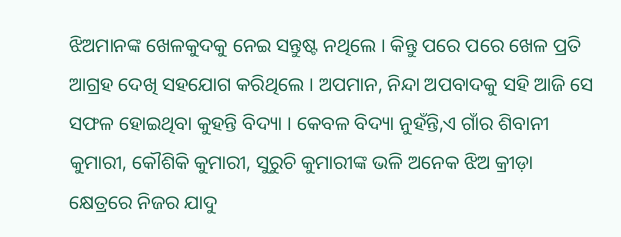ଝିଅମାନଙ୍କ ଖେଳକୁଦକୁ ନେଇ ସନ୍ତୁଷ୍ଟ ନଥିଲେ । କିନ୍ତୁ ପରେ ପରେ ଖେଳ ପ୍ରତି ଆଗ୍ରହ ଦେଖି ସହଯୋଗ କରିଥିଲେ । ଅପମାନ, ନିନ୍ଦା ଅପବାଦକୁ ସହି ଆଜି ସେ ସଫଳ ହୋଇଥିବା କୁହନ୍ତି ବିଦ୍ୟା । କେବଳ ବିଦ୍ୟା ନୁହଁନ୍ତି,ଏ ଗାଁର ଶିବାନୀ କୁମାରୀ, କୌଶିକି କୁମାରୀ, ସୁରୁଚି କୁମାରୀଙ୍କ ଭଳି ଅନେକ ଝିଅ କ୍ରୀଡ଼ା କ୍ଷେତ୍ରରେ ନିଜର ଯାଦୁ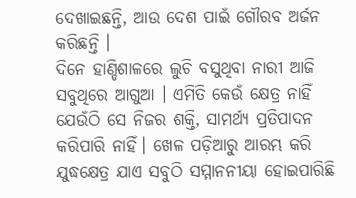ଦେଖାଇଛନ୍ତି, ଆଉ ଦେଶ ପାଇଁ ଗୌରବ ଅର୍ଜନ କରିଛନ୍ତି ।
ଦିନେ ହାଣ୍ଡିଶାଳରେ ଲୁଚି ବସୁଥିବା ନାରୀ ଆଜି ସବୁଥିରେ ଆଗୁଆ । ଏମିତି କେଉଁ କ୍ଷେତ୍ର ନାହିଁ ଯେଉଁଠି ସେ ନିଜର ଶକ୍ତି, ସାମର୍ଥ୍ୟ ପ୍ରତିପାଦନ କରିପାରି ନାହିଁ। ଖେଳ ପଡ଼ିଆରୁ ଆରମ୍ଭ କରି ଯୁଦ୍ଧକ୍ଷେତ୍ର ଯାଏ ସବୁଠି ସମ୍ମାନନୀୟା ହୋଇପାରିଛି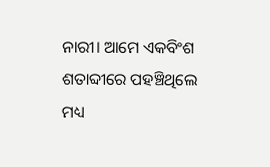ନାରୀ। ଆମେ ଏକବିଂଶ ଶତାବ୍ଦୀରେ ପହଞ୍ଚିଥିଲେ ମଧ୍ୟ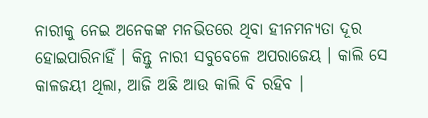ନାରୀକୁ ନେଇ ଅନେକଙ୍କ ମନଭିତରେ ଥିବା ହୀନମନ୍ୟତା ଦୂର ହୋଇପାରିନାହିଁ । କିନ୍ତୁ ନାରୀ ସବୁବେଳେ ଅପରାଜେୟ । କାଲି ସେ କାଳଜୟୀ ଥିଲା, ଆଜି ଅଛି ଆଉ କାଲି ବି ରହିବ ।